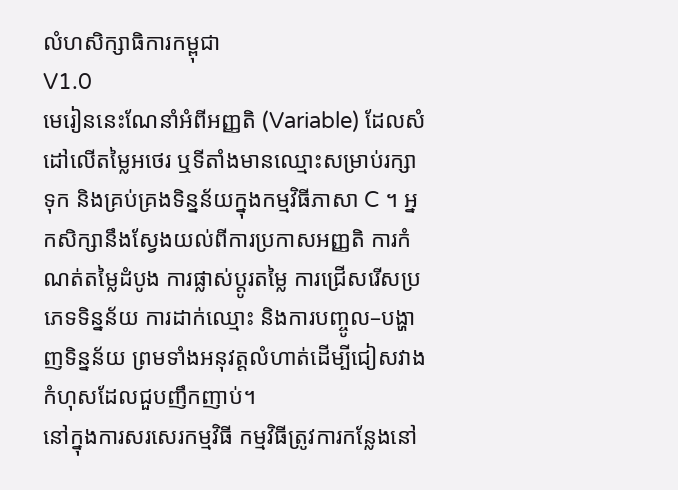លំហសិក្សាធិការកម្ពុជា
V1.0
មេរៀននេះណែនាំអំពីអញ្ញតិ (Variable) ដែលសំដៅលើតម្លៃអថេរ ឬទីតាំងមានឈ្មោះសម្រាប់រក្សាទុក និងគ្រប់គ្រងទិន្នន័យក្នុងកម្មវិធីភាសា C ។ អ្នកសិក្សានឹងស្វែងយល់ពីការប្រកាសអញ្ញតិ ការកំណត់តម្លៃដំបូង ការផ្លាស់ប្តូរតម្លៃ ការជ្រើសរើសប្រភេទទិន្នន័យ ការដាក់ឈ្មោះ និងការបញ្ចូល–បង្ហាញទិន្នន័យ ព្រមទាំងអនុវត្តលំហាត់ដើម្បីជៀសវាងកំហុសដែលជួបញឹកញាប់។
នៅក្នុងការសរសេរកម្មវិធី កម្មវិធីត្រូវការកន្លែងនៅ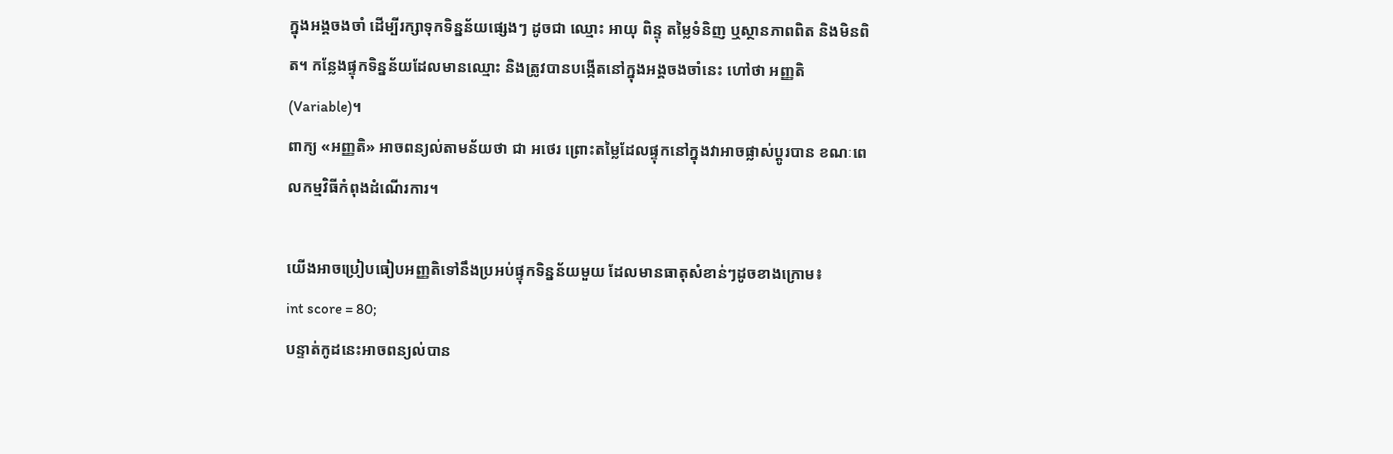ក្នុងអង្គចងចាំ ដើម្បីរក្សាទុកទិន្នន័យផ្សេងៗ ដូចជា ឈ្មោះ អាយុ ពិន្ទុ តម្លៃទំនិញ ឬស្ថានភាពពិត និងមិនពិត។ កន្លែងផ្ទុកទិន្នន័យដែលមានឈ្មោះ និងត្រូវបានបង្កើតនៅក្នុងអង្គចងចាំនេះ ហៅថា អញ្ញតិ (Variable)។
ពាក្យ «អញ្ញតិ» អាចពន្យល់តាមន័យថា ជា អថេរ ព្រោះតម្លៃដែលផ្ទុកនៅក្នុងវាអាចផ្លាស់ប្ដូរបាន ខណៈពេលកម្មវិធីកំពុងដំណើរការ។

យើងអាចប្រៀបធៀបអញ្ញតិទៅនឹងប្រអប់ផ្ទុកទិន្នន័យមួយ ដែលមានធាតុសំខាន់ៗដូចខាងក្រោម៖
int score = 80;
បន្ទាត់កូដនេះអាចពន្យល់បាន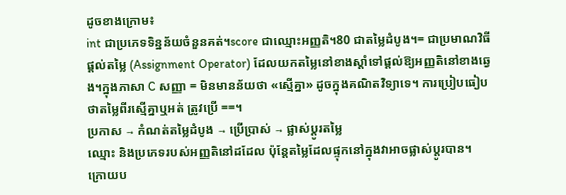ដូចខាងក្រោម៖
int ជាប្រភេទទិន្នន័យចំនួនគត់។score ជាឈ្មោះអញ្ញតិ។80 ជាតម្លៃដំបូង។= ជាប្រមាណវិធីផ្ដល់តម្លៃ (Assignment Operator) ដែលយកតម្លៃនៅខាងស្ដាំទៅផ្ដល់ឱ្យអញ្ញតិនៅខាងឆ្វេង។ក្នុងភាសា C សញ្ញា = មិនមានន័យថា «ស្មើគ្នា» ដូចក្នុងគណិតវិទ្យាទេ។ ការប្រៀបធៀបថាតម្លៃពីរស្មើគ្នាឬអត់ ត្រូវប្រើ ==។
ប្រកាស → កំណត់តម្លៃដំបូង → ប្រើប្រាស់ → ផ្លាស់ប្ដូរតម្លៃ
ឈ្មោះ និងប្រភេទរបស់អញ្ញតិនៅដដែល ប៉ុន្តែតម្លៃដែលផ្ទុកនៅក្នុងវាអាចផ្លាស់ប្ដូរបាន។
ក្រោយប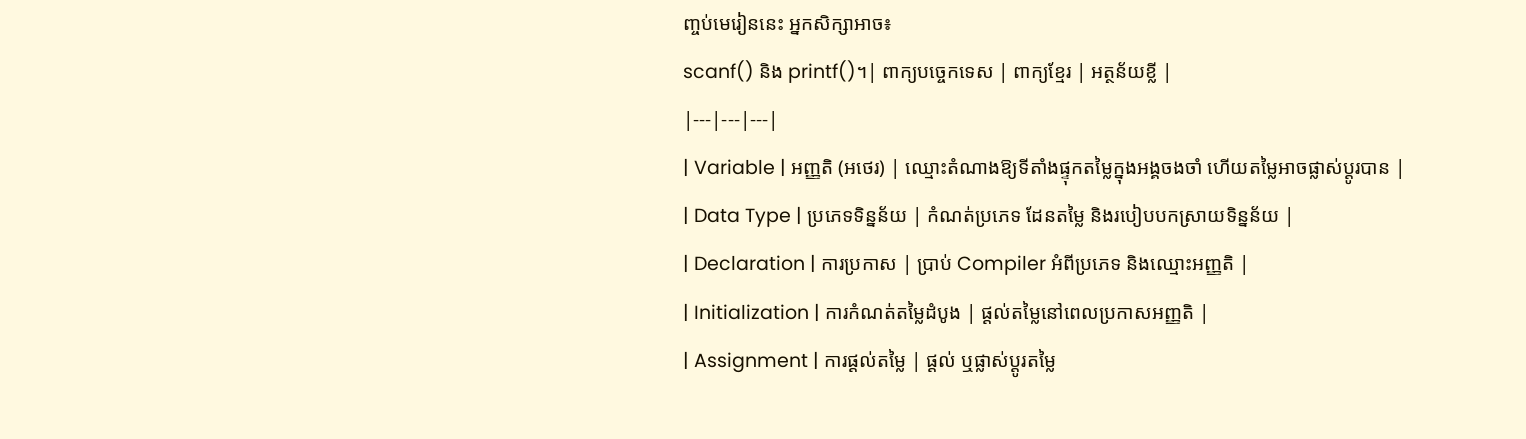ញ្ចប់មេរៀននេះ អ្នកសិក្សាអាច៖
scanf() និង printf()។| ពាក្យបច្ចេកទេស | ពាក្យខ្មែរ | អត្ថន័យខ្លី |
|---|---|---|
| Variable | អញ្ញតិ (អថេរ) | ឈ្មោះតំណាងឱ្យទីតាំងផ្ទុកតម្លៃក្នុងអង្គចងចាំ ហើយតម្លៃអាចផ្លាស់ប្ដូរបាន |
| Data Type | ប្រភេទទិន្នន័យ | កំណត់ប្រភេទ ដែនតម្លៃ និងរបៀបបកស្រាយទិន្នន័យ |
| Declaration | ការប្រកាស | ប្រាប់ Compiler អំពីប្រភេទ និងឈ្មោះអញ្ញតិ |
| Initialization | ការកំណត់តម្លៃដំបូង | ផ្ដល់តម្លៃនៅពេលប្រកាសអញ្ញតិ |
| Assignment | ការផ្ដល់តម្លៃ | ផ្ដល់ ឬផ្លាស់ប្ដូរតម្លៃ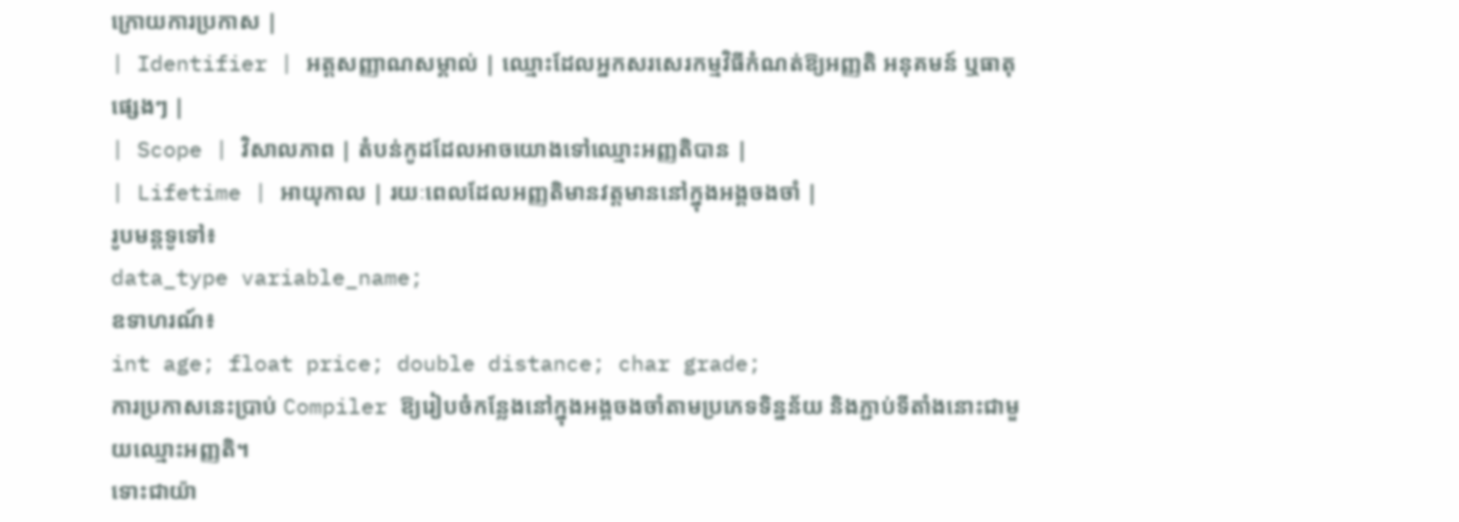ក្រោយការប្រកាស |
| Identifier | អត្តសញ្ញាណសម្គាល់ | ឈ្មោះដែលអ្នកសរសេរកម្មវិធីកំណត់ឱ្យអញ្ញតិ អនុគមន៍ ឬធាតុផ្សេងៗ |
| Scope | វិសាលភាព | តំបន់កូដដែលអាចយោងទៅឈ្មោះអញ្ញតិបាន |
| Lifetime | អាយុកាល | រយៈពេលដែលអញ្ញតិមានវត្តមាននៅក្នុងអង្គចងចាំ |
រូបមន្តទូទៅ៖
data_type variable_name;
ឧទាហរណ៍៖
int age; float price; double distance; char grade;
ការប្រកាសនេះប្រាប់ Compiler ឱ្យរៀបចំកន្លែងនៅក្នុងអង្គចងចាំតាមប្រភេទទិន្នន័យ និងភ្ជាប់ទីតាំងនោះជាមួយឈ្មោះអញ្ញតិ។
ទោះជាយ៉ា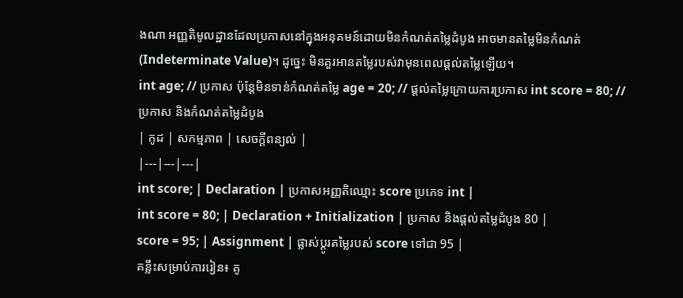ងណា អញ្ញតិមូលដ្ឋានដែលប្រកាសនៅក្នុងអនុគមន៍ដោយមិនកំណត់តម្លៃដំបូង អាចមានតម្លៃមិនកំណត់ (Indeterminate Value)។ ដូច្នេះ មិនគួរអានតម្លៃរបស់វាមុនពេលផ្ដល់តម្លៃឡើយ។
int age; // ប្រកាស ប៉ុន្តែមិនទាន់កំណត់តម្លៃ age = 20; // ផ្ដល់តម្លៃក្រោយការប្រកាស int score = 80; // ប្រកាស និងកំណត់តម្លៃដំបូង
| កូដ | សកម្មភាព | សេចក្ដីពន្យល់ |
|---|---|---|
int score; | Declaration | ប្រកាសអញ្ញតិឈ្មោះ score ប្រភេទ int |
int score = 80; | Declaration + Initialization | ប្រកាស និងផ្ដល់តម្លៃដំបូង 80 |
score = 95; | Assignment | ផ្លាស់ប្ដូរតម្លៃរបស់ score ទៅជា 95 |
គន្លឹះសម្រាប់ការរៀន៖ គូ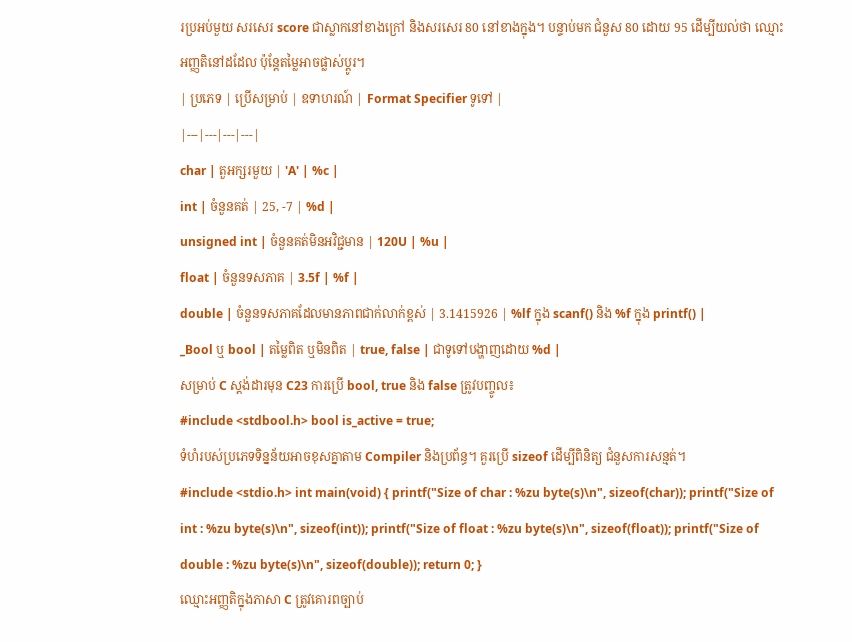រប្រអប់មួយ សរសេរ score ជាស្លាកនៅខាងក្រៅ និងសរសេរ 80 នៅខាងក្នុង។ បន្ទាប់មក ជំនួស 80 ដោយ 95 ដើម្បីយល់ថា ឈ្មោះអញ្ញតិនៅដដែល ប៉ុន្តែតម្លៃអាចផ្លាស់ប្ដូរ។
| ប្រភេទ | ប្រើសម្រាប់ | ឧទាហរណ៍ | Format Specifier ទូទៅ |
|---|---|---|---|
char | តួអក្សរមួយ | 'A' | %c |
int | ចំនួនគត់ | 25, -7 | %d |
unsigned int | ចំនួនគត់មិនអវិជ្ជមាន | 120U | %u |
float | ចំនួនទសភាគ | 3.5f | %f |
double | ចំនួនទសភាគដែលមានភាពជាក់លាក់ខ្ពស់ | 3.1415926 | %lf ក្នុង scanf() និង %f ក្នុង printf() |
_Bool ឬ bool | តម្លៃពិត ឬមិនពិត | true, false | ជាទូទៅបង្ហាញដោយ %d |
សម្រាប់ C ស្តង់ដារមុន C23 ការប្រើ bool, true និង false ត្រូវបញ្ចូល៖
#include <stdbool.h> bool is_active = true;
ទំហំរបស់ប្រភេទទិន្នន័យអាចខុសគ្នាតាម Compiler និងប្រព័ន្ធ។ គួរប្រើ sizeof ដើម្បីពិនិត្យ ជំនួសការសន្មត់។
#include <stdio.h> int main(void) { printf("Size of char : %zu byte(s)\n", sizeof(char)); printf("Size of int : %zu byte(s)\n", sizeof(int)); printf("Size of float : %zu byte(s)\n", sizeof(float)); printf("Size of double : %zu byte(s)\n", sizeof(double)); return 0; }
ឈ្មោះអញ្ញតិក្នុងភាសា C ត្រូវគោរពច្បាប់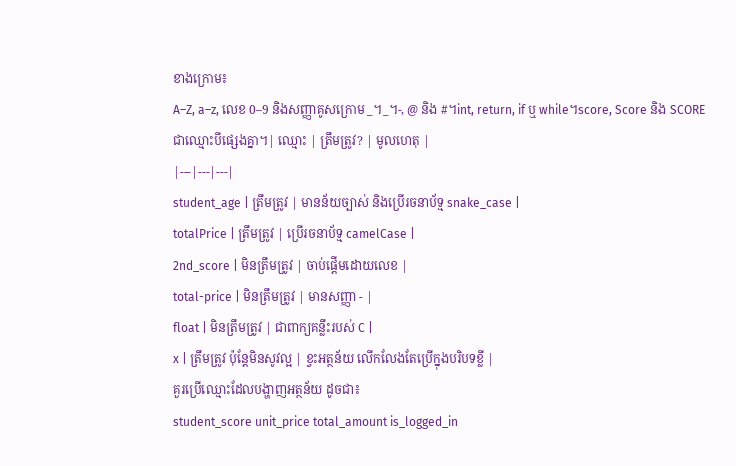ខាងក្រោម៖
A–Z, a–z, លេខ 0–9 និងសញ្ញាគូសក្រោម _។_។-, @ និង #។int, return, if ឬ while។score, Score និង SCORE ជាឈ្មោះបីផ្សេងគ្នា។| ឈ្មោះ | ត្រឹមត្រូវ? | មូលហេតុ |
|---|---|---|
student_age | ត្រឹមត្រូវ | មានន័យច្បាស់ និងប្រើរចនាប័ទ្ម snake_case |
totalPrice | ត្រឹមត្រូវ | ប្រើរចនាប័ទ្ម camelCase |
2nd_score | មិនត្រឹមត្រូវ | ចាប់ផ្ដើមដោយលេខ |
total-price | មិនត្រឹមត្រូវ | មានសញ្ញា - |
float | មិនត្រឹមត្រូវ | ជាពាក្យគន្លឹះរបស់ C |
x | ត្រឹមត្រូវ ប៉ុន្តែមិនសូវល្អ | ខ្វះអត្ថន័យ លើកលែងតែប្រើក្នុងបរិបទខ្លី |
គួរប្រើឈ្មោះដែលបង្ហាញអត្ថន័យ ដូចជា៖
student_score unit_price total_amount is_logged_in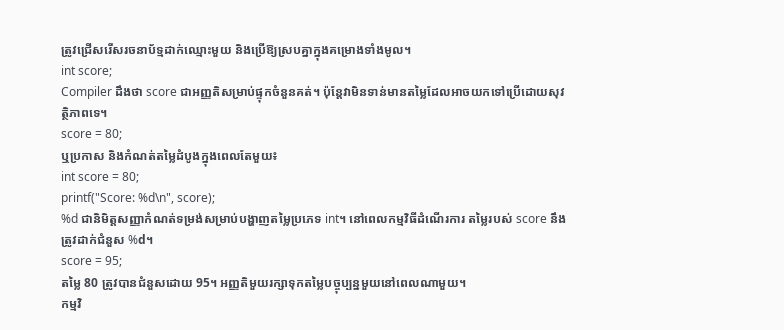ត្រូវជ្រើសរើសរចនាប័ទ្មដាក់ឈ្មោះមួយ និងប្រើឱ្យស្របគ្នាក្នុងគម្រោងទាំងមូល។
int score;
Compiler ដឹងថា score ជាអញ្ញតិសម្រាប់ផ្ទុកចំនួនគត់។ ប៉ុន្តែវាមិនទាន់មានតម្លៃដែលអាចយកទៅប្រើដោយសុវត្ថិភាពទេ។
score = 80;
ឬប្រកាស និងកំណត់តម្លៃដំបូងក្នុងពេលតែមួយ៖
int score = 80;
printf("Score: %d\n", score);
%d ជានិមិត្តសញ្ញាកំណត់ទម្រង់សម្រាប់បង្ហាញតម្លៃប្រភេទ int។ នៅពេលកម្មវិធីដំណើរការ តម្លៃរបស់ score នឹងត្រូវដាក់ជំនួស %d។
score = 95;
តម្លៃ 80 ត្រូវបានជំនួសដោយ 95។ អញ្ញតិមួយរក្សាទុកតម្លៃបច្ចុប្បន្នមួយនៅពេលណាមួយ។
កម្មវិ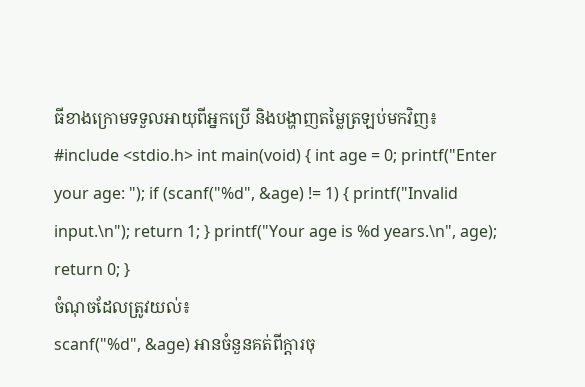ធីខាងក្រោមទទួលអាយុពីអ្នកប្រើ និងបង្ហាញតម្លៃត្រឡប់មកវិញ៖
#include <stdio.h> int main(void) { int age = 0; printf("Enter your age: "); if (scanf("%d", &age) != 1) { printf("Invalid input.\n"); return 1; } printf("Your age is %d years.\n", age); return 0; }
ចំណុចដែលត្រូវយល់៖
scanf("%d", &age) អានចំនួនគត់ពីក្តារចុ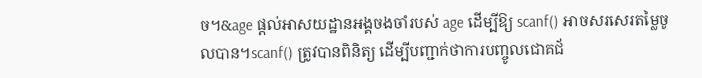ច។&age ផ្ដល់អាសយដ្ឋានអង្គចងចាំរបស់ age ដើម្បីឱ្យ scanf() អាចសរសេរតម្លៃចូលបាន។scanf() ត្រូវបានពិនិត្យ ដើម្បីបញ្ជាក់ថាការបញ្ចូលជោគជ័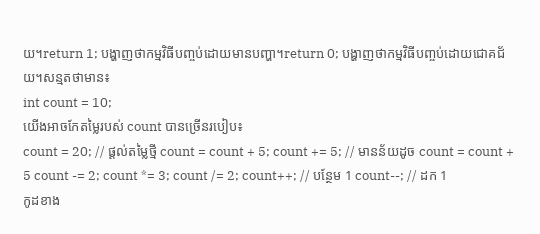យ។return 1; បង្ហាញថាកម្មវិធីបញ្ចប់ដោយមានបញ្ហា។return 0; បង្ហាញថាកម្មវិធីបញ្ចប់ដោយជោគជ័យ។សន្មតថាមាន៖
int count = 10;
យើងអាចកែតម្លៃរបស់ count បានច្រើនរបៀប៖
count = 20; // ផ្ដល់តម្លៃថ្មី count = count + 5; count += 5; // មានន័យដូច count = count + 5 count -= 2; count *= 3; count /= 2; count++; // បន្ថែម 1 count--; // ដក 1
កូដខាង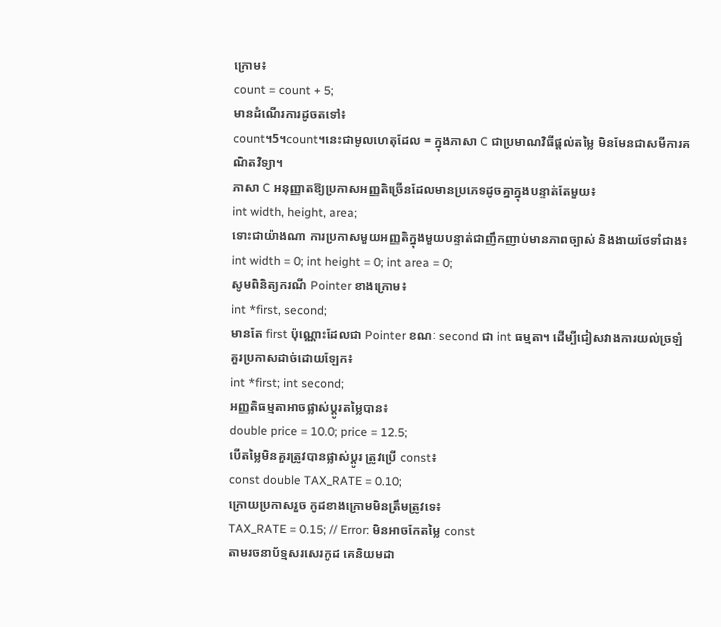ក្រោម៖
count = count + 5;
មានដំណើរការដូចតទៅ៖
count។5។count។នេះជាមូលហេតុដែល = ក្នុងភាសា C ជាប្រមាណវិធីផ្ដល់តម្លៃ មិនមែនជាសមីការគណិតវិទ្យា។
ភាសា C អនុញ្ញាតឱ្យប្រកាសអញ្ញតិច្រើនដែលមានប្រភេទដូចគ្នាក្នុងបន្ទាត់តែមួយ៖
int width, height, area;
ទោះជាយ៉ាងណា ការប្រកាសមួយអញ្ញតិក្នុងមួយបន្ទាត់ជាញឹកញាប់មានភាពច្បាស់ និងងាយថែទាំជាង៖
int width = 0; int height = 0; int area = 0;
សូមពិនិត្យករណី Pointer ខាងក្រោម៖
int *first, second;
មានតែ first ប៉ុណ្ណោះដែលជា Pointer ខណៈ second ជា int ធម្មតា។ ដើម្បីជៀសវាងការយល់ច្រឡំ គួរប្រកាសដាច់ដោយឡែក៖
int *first; int second;
អញ្ញតិធម្មតាអាចផ្លាស់ប្ដូរតម្លៃបាន៖
double price = 10.0; price = 12.5;
បើតម្លៃមិនគួរត្រូវបានផ្លាស់ប្ដូរ ត្រូវប្រើ const៖
const double TAX_RATE = 0.10;
ក្រោយប្រកាសរួច កូដខាងក្រោមមិនត្រឹមត្រូវទេ៖
TAX_RATE = 0.15; // Error: មិនអាចកែតម្លៃ const
តាមរចនាប័ទ្មសរសេរកូដ គេនិយមដា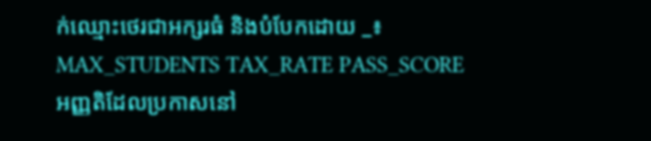ក់ឈ្មោះថេរជាអក្សរធំ និងបំបែកដោយ _៖
MAX_STUDENTS TAX_RATE PASS_SCORE
អញ្ញតិដែលប្រកាសនៅ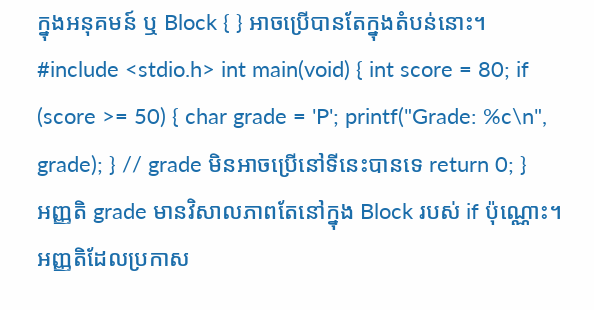ក្នុងអនុគមន៍ ឬ Block { } អាចប្រើបានតែក្នុងតំបន់នោះ។
#include <stdio.h> int main(void) { int score = 80; if (score >= 50) { char grade = 'P'; printf("Grade: %c\n", grade); } // grade មិនអាចប្រើនៅទីនេះបានទេ return 0; }
អញ្ញតិ grade មានវិសាលភាពតែនៅក្នុង Block របស់ if ប៉ុណ្ណោះ។
អញ្ញតិដែលប្រកាស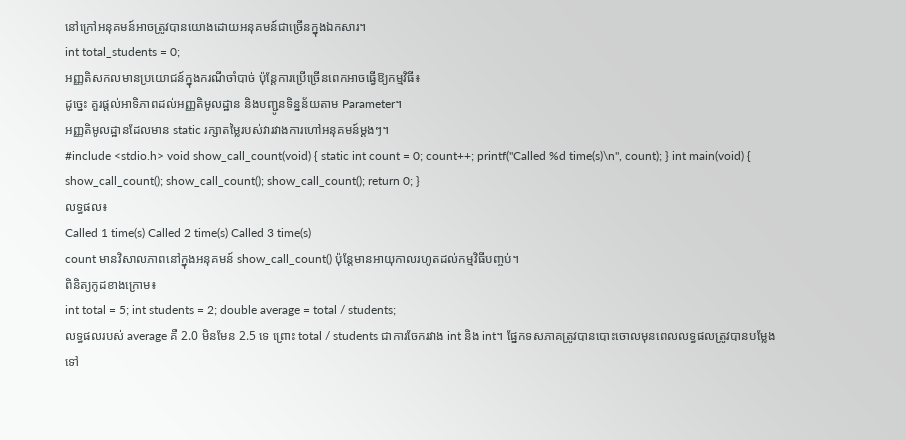នៅក្រៅអនុគមន៍អាចត្រូវបានយោងដោយអនុគមន៍ជាច្រើនក្នុងឯកសារ។
int total_students = 0;
អញ្ញតិសកលមានប្រយោជន៍ក្នុងករណីចាំបាច់ ប៉ុន្តែការប្រើច្រើនពេកអាចធ្វើឱ្យកម្មវិធី៖
ដូច្នេះ គួរផ្ដល់អាទិភាពដល់អញ្ញតិមូលដ្ឋាន និងបញ្ជូនទិន្នន័យតាម Parameter។
អញ្ញតិមូលដ្ឋានដែលមាន static រក្សាតម្លៃរបស់វារវាងការហៅអនុគមន៍ម្ដងៗ។
#include <stdio.h> void show_call_count(void) { static int count = 0; count++; printf("Called %d time(s)\n", count); } int main(void) { show_call_count(); show_call_count(); show_call_count(); return 0; }
លទ្ធផល៖
Called 1 time(s) Called 2 time(s) Called 3 time(s)
count មានវិសាលភាពនៅក្នុងអនុគមន៍ show_call_count() ប៉ុន្តែមានអាយុកាលរហូតដល់កម្មវិធីបញ្ចប់។
ពិនិត្យកូដខាងក្រោម៖
int total = 5; int students = 2; double average = total / students;
លទ្ធផលរបស់ average គឺ 2.0 មិនមែន 2.5 ទេ ព្រោះ total / students ជាការចែករវាង int និង int។ ផ្នែកទសភាគត្រូវបានបោះចោលមុនពេលលទ្ធផលត្រូវបានបម្លែងទៅ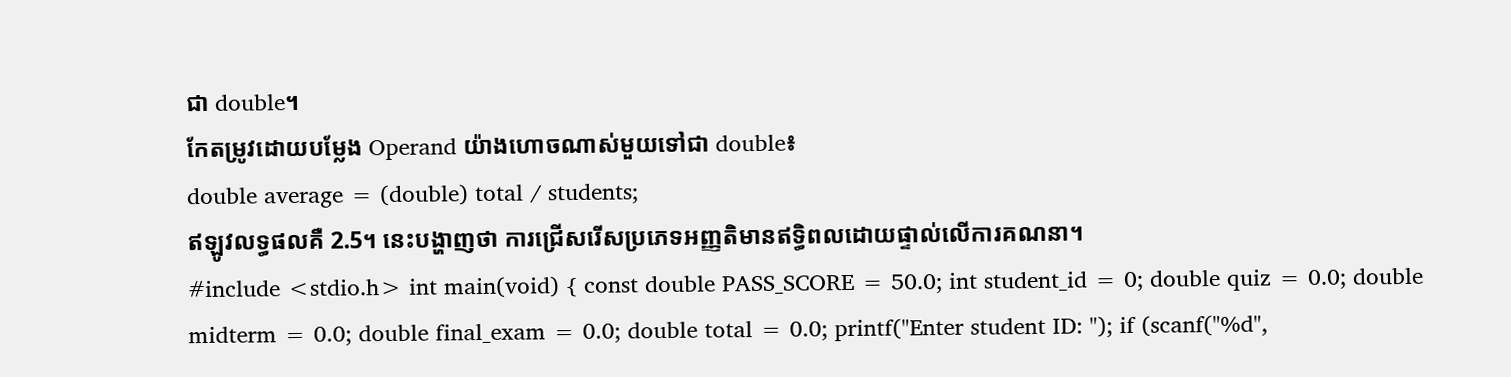ជា double។
កែតម្រូវដោយបម្លែង Operand យ៉ាងហោចណាស់មួយទៅជា double៖
double average = (double) total / students;
ឥឡូវលទ្ធផលគឺ 2.5។ នេះបង្ហាញថា ការជ្រើសរើសប្រភេទអញ្ញតិមានឥទ្ធិពលដោយផ្ទាល់លើការគណនា។
#include <stdio.h> int main(void) { const double PASS_SCORE = 50.0; int student_id = 0; double quiz = 0.0; double midterm = 0.0; double final_exam = 0.0; double total = 0.0; printf("Enter student ID: "); if (scanf("%d",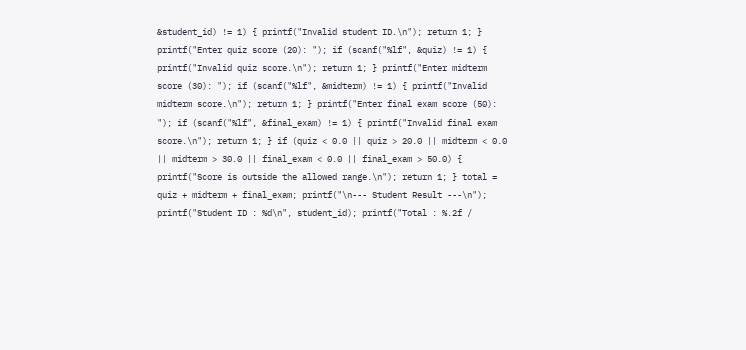&student_id) != 1) { printf("Invalid student ID.\n"); return 1; } printf("Enter quiz score (20): "); if (scanf("%lf", &quiz) != 1) { printf("Invalid quiz score.\n"); return 1; } printf("Enter midterm score (30): "); if (scanf("%lf", &midterm) != 1) { printf("Invalid midterm score.\n"); return 1; } printf("Enter final exam score (50): "); if (scanf("%lf", &final_exam) != 1) { printf("Invalid final exam score.\n"); return 1; } if (quiz < 0.0 || quiz > 20.0 || midterm < 0.0 || midterm > 30.0 || final_exam < 0.0 || final_exam > 50.0) { printf("Score is outside the allowed range.\n"); return 1; } total = quiz + midterm + final_exam; printf("\n--- Student Result ---\n"); printf("Student ID : %d\n", student_id); printf("Total : %.2f /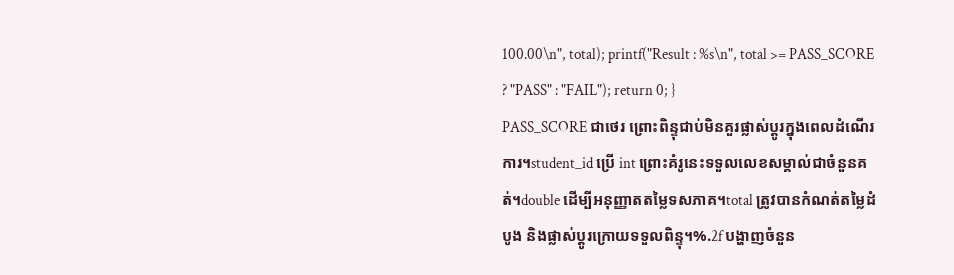100.00\n", total); printf("Result : %s\n", total >= PASS_SCORE ? "PASS" : "FAIL"); return 0; }
PASS_SCORE ជាថេរ ព្រោះពិន្ទុជាប់មិនគួរផ្លាស់ប្ដូរក្នុងពេលដំណើរការ។student_id ប្រើ int ព្រោះគំរូនេះទទួលលេខសម្គាល់ជាចំនួនគត់។double ដើម្បីអនុញ្ញាតតម្លៃទសភាគ។total ត្រូវបានកំណត់តម្លៃដំបូង និងផ្លាស់ប្ដូរក្រោយទទួលពិន្ទុ។%.2f បង្ហាញចំនួន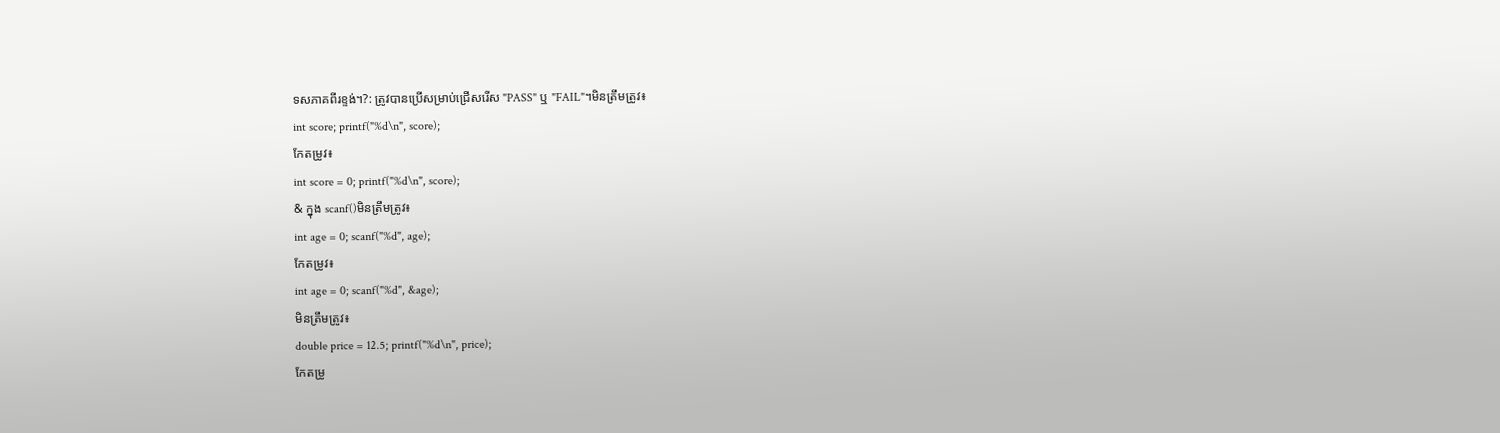ទសភាគពីរខ្ទង់។?: ត្រូវបានប្រើសម្រាប់ជ្រើសរើស "PASS" ឬ "FAIL"។មិនត្រឹមត្រូវ៖
int score; printf("%d\n", score);
កែតម្រូវ៖
int score = 0; printf("%d\n", score);
& ក្នុង scanf()មិនត្រឹមត្រូវ៖
int age = 0; scanf("%d", age);
កែតម្រូវ៖
int age = 0; scanf("%d", &age);
មិនត្រឹមត្រូវ៖
double price = 12.5; printf("%d\n", price);
កែតម្រូ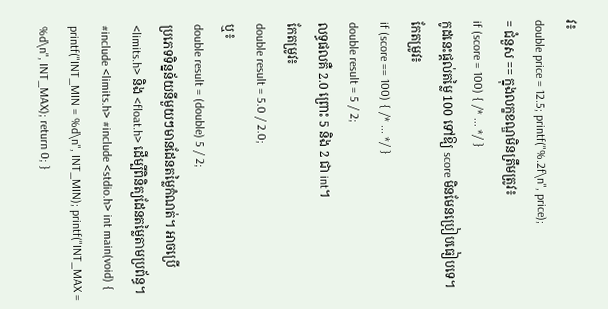វ៖
double price = 12.5; printf("%.2f\n", price);
= ជំនួស == ក្នុងលក្ខខណ្ឌមិនត្រឹមត្រូវ៖
if (score = 100) { /* ... */ }
កូដនេះផ្ដល់តម្លៃ 100 ទៅឱ្យ score មិនមែនប្រៀបធៀបទេ។
កែតម្រូវ៖
if (score == 100) { /* ... */ }
double result = 5 / 2;
លទ្ធផលគឺ 2.0 ព្រោះ 5 និង 2 ជា int។
កែតម្រូវ៖
double result = 5.0 / 2.0;
ឬ៖
double result = (double) 5 / 2;
ប្រភេទទិន្នន័យនីមួយៗមានដែនតម្លៃកំណត់។ អាចប្រើ <limits.h> និង <float.h> ដើម្បីពិនិត្យដែនតម្លៃតាមប្រព័ន្ធ។
#include <limits.h> #include <stdio.h> int main(void) { printf("INT_MIN = %d\n", INT_MIN); printf("INT_MAX = %d\n", INT_MAX); return 0; }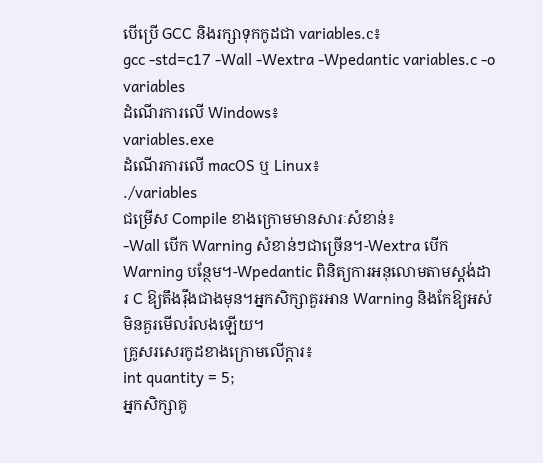បើប្រើ GCC និងរក្សាទុកកូដជា variables.c៖
gcc -std=c17 -Wall -Wextra -Wpedantic variables.c -o variables
ដំណើរការលើ Windows៖
variables.exe
ដំណើរការលើ macOS ឬ Linux៖
./variables
ជម្រើស Compile ខាងក្រោមមានសារៈសំខាន់៖
-Wall បើក Warning សំខាន់ៗជាច្រើន។-Wextra បើក Warning បន្ថែម។-Wpedantic ពិនិត្យការអនុលោមតាមស្តង់ដារ C ឱ្យតឹងរ៉ឹងជាងមុន។អ្នកសិក្សាគួរអាន Warning និងកែឱ្យអស់ មិនគួរមើលរំលងឡើយ។
គ្រូសរសេរកូដខាងក្រោមលើក្ដារ៖
int quantity = 5;
អ្នកសិក្សាគូ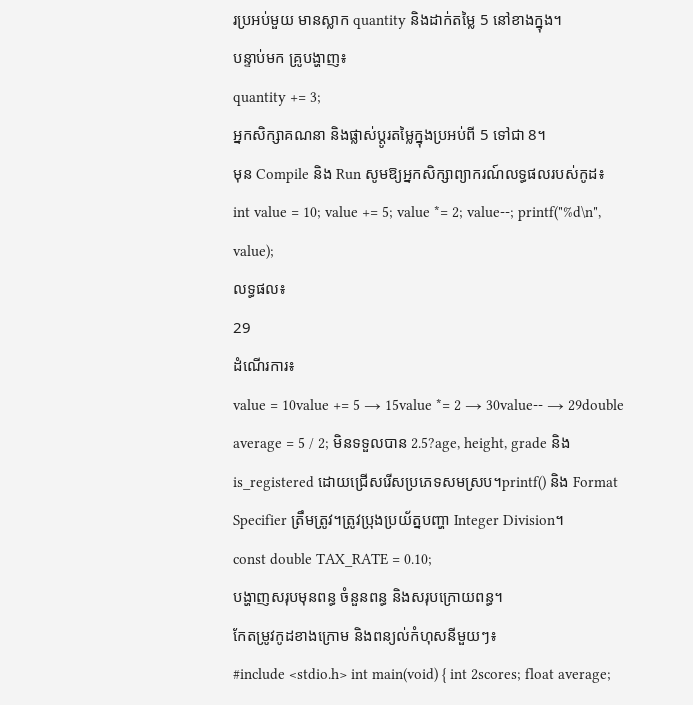រប្រអប់មួយ មានស្លាក quantity និងដាក់តម្លៃ 5 នៅខាងក្នុង។
បន្ទាប់មក គ្រូបង្ហាញ៖
quantity += 3;
អ្នកសិក្សាគណនា និងផ្លាស់ប្ដូរតម្លៃក្នុងប្រអប់ពី 5 ទៅជា 8។
មុន Compile និង Run សូមឱ្យអ្នកសិក្សាព្យាករណ៍លទ្ធផលរបស់កូដ៖
int value = 10; value += 5; value *= 2; value--; printf("%d\n", value);
លទ្ធផល៖
29
ដំណើរការ៖
value = 10value += 5 → 15value *= 2 → 30value-- → 29double average = 5 / 2; មិនទទួលបាន 2.5?age, height, grade និង is_registered ដោយជ្រើសរើសប្រភេទសមស្រប។printf() និង Format Specifier ត្រឹមត្រូវ។ត្រូវប្រុងប្រយ័ត្នបញ្ហា Integer Division។
const double TAX_RATE = 0.10;
បង្ហាញសរុបមុនពន្ធ ចំនួនពន្ធ និងសរុបក្រោយពន្ធ។
កែតម្រូវកូដខាងក្រោម និងពន្យល់កំហុសនីមួយៗ៖
#include <stdio.h> int main(void) { int 2scores; float average;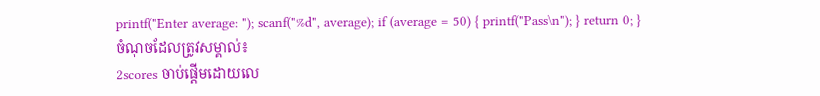printf("Enter average: "); scanf("%d", average); if (average = 50) { printf("Pass\n"); } return 0; }
ចំណុចដែលត្រូវសម្គាល់៖
2scores ចាប់ផ្ដើមដោយលេ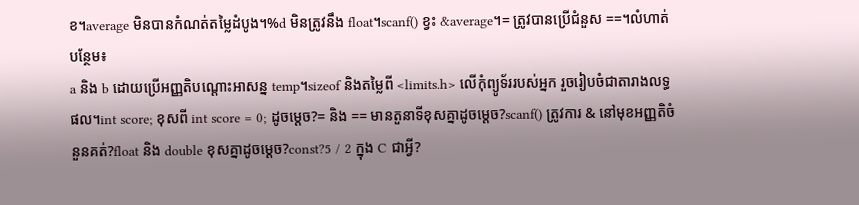ខ។average មិនបានកំណត់តម្លៃដំបូង។%d មិនត្រូវនឹង float។scanf() ខ្វះ &average។= ត្រូវបានប្រើជំនួស ==។លំហាត់បន្ថែម៖
a និង b ដោយប្រើអញ្ញតិបណ្ដោះអាសន្ន temp។sizeof និងតម្លៃពី <limits.h> លើកុំព្យូទ័ររបស់អ្នក រួចរៀបចំជាតារាងលទ្ធផល។int score; ខុសពី int score = 0; ដូចម្ដេច?= និង == មានតួនាទីខុសគ្នាដូចម្ដេច?scanf() ត្រូវការ & នៅមុខអញ្ញតិចំនួនគត់?float និង double ខុសគ្នាដូចម្ដេច?const?5 / 2 ក្នុង C ជាអ្វី?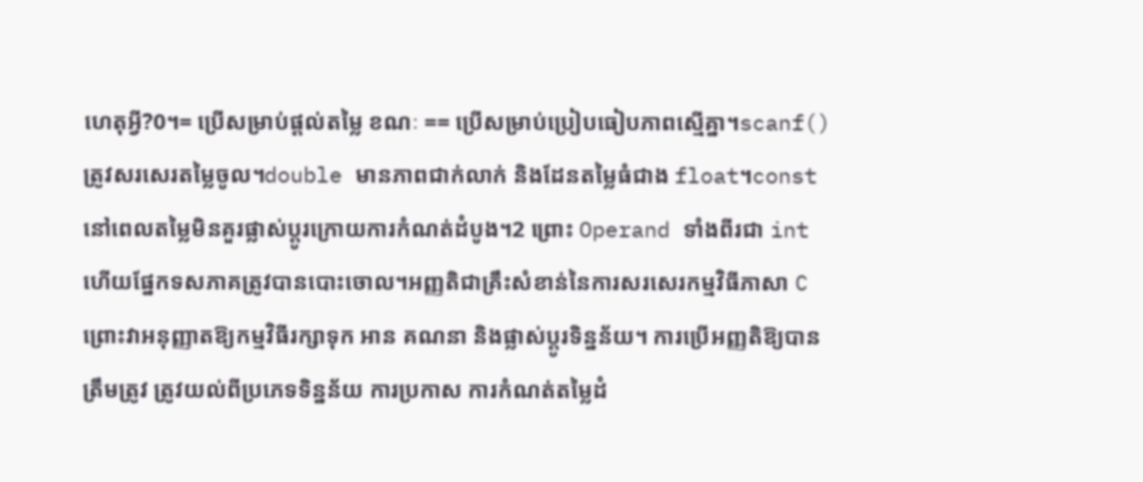ហេតុអ្វី?0។= ប្រើសម្រាប់ផ្ដល់តម្លៃ ខណៈ == ប្រើសម្រាប់ប្រៀបធៀបភាពស្មើគ្នា។scanf() ត្រូវសរសេរតម្លៃចូល។double មានភាពជាក់លាក់ និងដែនតម្លៃធំជាង float។const នៅពេលតម្លៃមិនគួរផ្លាស់ប្ដូរក្រោយការកំណត់ដំបូង។2 ព្រោះ Operand ទាំងពីរជា int ហើយផ្នែកទសភាគត្រូវបានបោះចោល។អញ្ញតិជាគ្រឹះសំខាន់នៃការសរសេរកម្មវិធីភាសា C ព្រោះវាអនុញ្ញាតឱ្យកម្មវិធីរក្សាទុក អាន គណនា និងផ្លាស់ប្ដូរទិន្នន័យ។ ការប្រើអញ្ញតិឱ្យបានត្រឹមត្រូវ ត្រូវយល់ពីប្រភេទទិន្នន័យ ការប្រកាស ការកំណត់តម្លៃដំ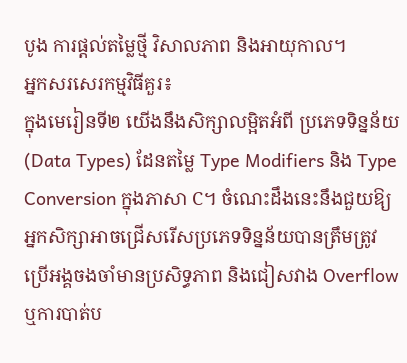បូង ការផ្ដល់តម្លៃថ្មី វិសាលភាព និងអាយុកាល។
អ្នកសរសេរកម្មវិធីគួរ៖
ក្នុងមេរៀនទី២ យើងនឹងសិក្សាលម្អិតអំពី ប្រភេទទិន្នន័យ (Data Types) ដែនតម្លៃ Type Modifiers និង Type Conversion ក្នុងភាសា C។ ចំណេះដឹងនេះនឹងជួយឱ្យអ្នកសិក្សាអាចជ្រើសរើសប្រភេទទិន្នន័យបានត្រឹមត្រូវ ប្រើអង្គចងចាំមានប្រសិទ្ធភាព និងជៀសវាង Overflow ឬការបាត់ប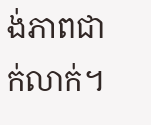ង់ភាពជាក់លាក់។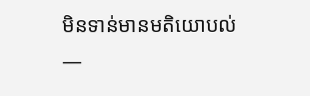មិនទាន់មានមតិយោបល់ —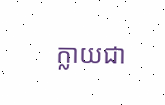ក្លាយជា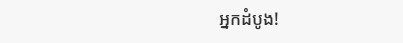អ្នកដំបូង!